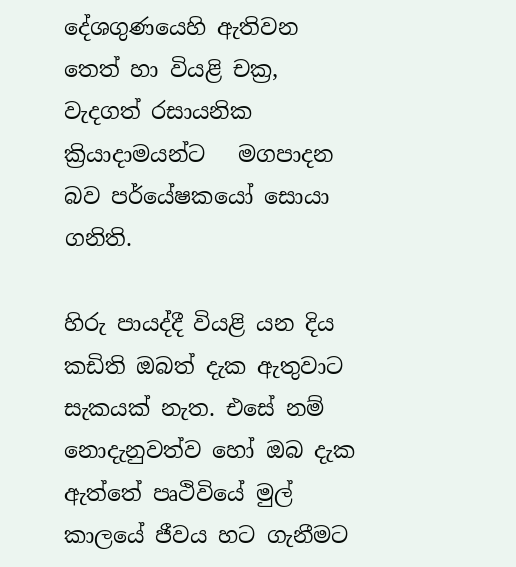දේශගුණයෙහි ඇතිවන තෙත් හා වියළි චක්‍ර, වැදගත් රසායනික ක්‍රියාදාමයන්ට   මගපාදන බව පර්යේෂකයෝ සොයා ගනිති.

හිරු පායද්දී වියළි යන දිය කඩිති ඔබ‍ත් දැක ඇතුවාට සැකයක් නැත. එසේ නම් නොදැනුවත්ව හෝ ඔබ දැක ඇත්තේ පෘථිවියේ මුල් කාලයේ ජීවය හට ගැනීමට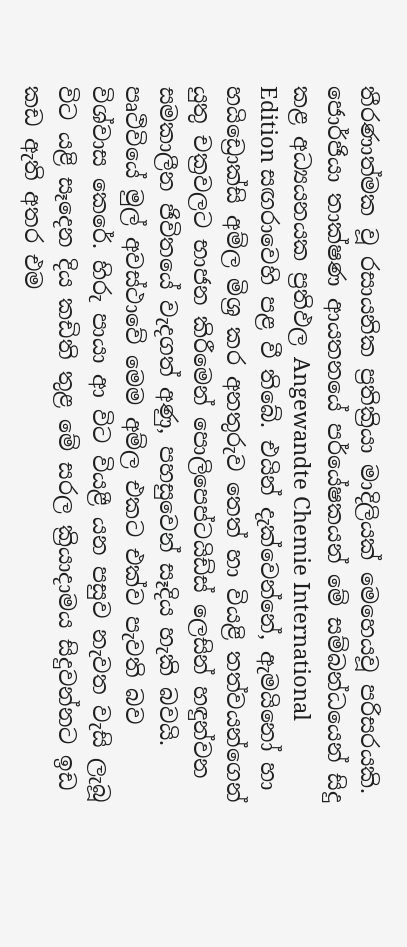තීරණාත්මක වූ රසායනික ප්‍රතික්‍රියා මාදිලියක් මෙහෙයවූ පරිසරයකි. ජොර්ජියා තාක්ෂණ ආයතනයේ පර්යේෂකයන් මේ සම්බන්ධයෙන් සිදු කළ අධ්‍යයනයක ප්‍රතිඵල Angewandte Chemie International Edition සඟරාවෙහි පළ වී තිබේ. එයින් දැක්වෙන්නේ, ඇමයිනෝ හා හයිඩ්‍රොක්සි අම්ල මිශ්‍ර කර අනතුරුව තෙත් හා වියළි තත්වයන්ගෙන් යුතු චක්‍රවලට භාජන කිරීමෙන් පොලිපෙප්ටයිඩ්ස් ලෙසින් හඳුන්වන සමකාලීන ජිවිතයේ වැදගත් අණු, පහසුවෙන් සෑදිය හැකි බවයි. පෘථිවියේ මුල් අවස්ථාවේ මෙම අම්ල එකට එක්ව පැවති බව විශ්වාස කෙරේ. හිරු පායා ආ විට වියළී යන පසුව නැවත වැසි ලැබූ විට යළි සෑදෙන දිය කඩිති තුළ මේ සරල ක්‍රියාදාමය සිදුවන්නට ඉඩ කඩ ඇති අතර එම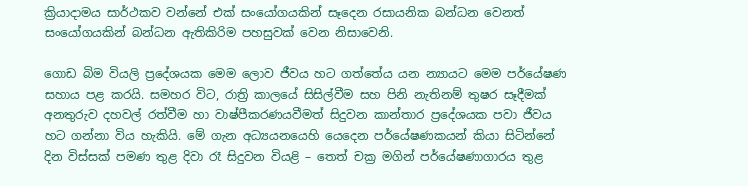ක්‍රියාදාමය සාර්ථකව වන්නේ එක් සංයෝගයකින් සෑදෙන රසායනික බන්ධන වෙනත් සංයෝගයකින් බන්ධන ඇතිකිරිම පහසුවක් වෙන නිසාවෙනි.

ගොඩ බිම වියලි ප්‍රදේශයක මෙම ලොව ජීවය හට ගත්තේය යන න්‍යායට මෙම පර්යේෂණ සහාය පළ කරයි. සමහර විට, රාත්‍රි කාලයේ සිසිල්වීම සහ පිනි නැතිනම් තුෂර සෑදීමක් අනතුරුව දහවල් රත්වීම හා වාෂ්පීකරණයවීමත් සිදුවන කාන්තාර ප්‍රදේශයක පවා ජීවය හට ගන්නා විය හැකියි. මේ ගැන අධ්‍යයනයෙහි යෙදෙන පර්යේෂණකයන් කියා සිටින්නේ දින විස්සක් පමණ තුළ දිවා රෑ සිදුවන වියළි – තෙත් චක්‍ර මගින් පර්යේෂණාගාරය තුළ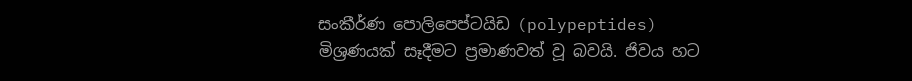සංකීර්ණ පොලිපෙප්ටයිඩ (polypeptides) මිශ්‍රණයක් සෑදීමට ප්‍රමාණවත් වූ බවයි. ජිවය හට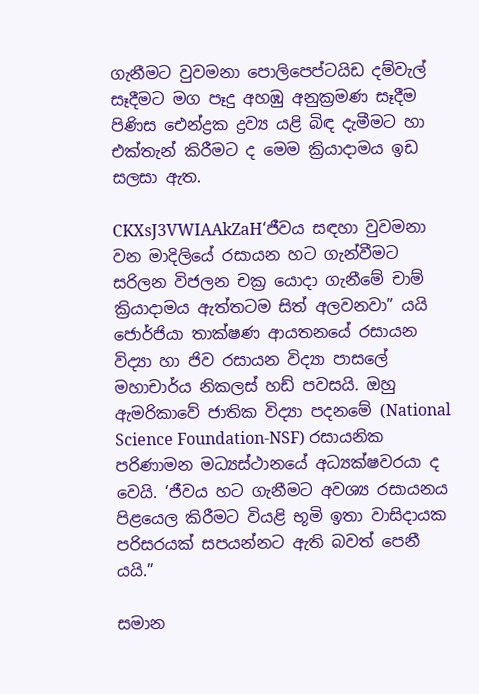ගැනීමට වුවමනා පොලිපෙප්ටයිඩ දම්වැල් සෑදීමට මග පෑදු අහඹු අනුක්‍රමණ සෑදීම පිණිස ඓන්ද්‍රක ද්‍රව්‍ය යළි බිඳ දැමීමට හා එක්තැන් කිරීමට ද මෙම ක්‍රියාදාමය ඉඩ සලසා ඇත.

CKXsJ3VWIAAkZaH‘ජීවය සඳහා වුවමනා වන මාදිලියේ රසායන හට ගැන්වීමට සරිලන විජලන චක්‍ර යොදා ගැනීමේ චාම් ක්‍රියාදාමය ඇත්තටම සිත් අලවනවා” යයි ජොර්ජියා තාක්ෂණ ආයතනයේ රසායන විද්‍යා හා ජිව රසායන විද්‍යා පාසලේ මහාචාර්ය නිකලස් හඩ් පවසයි. ඔහු ඇමරිකාවේ ජාතික විද්‍යා පදනමේ (National Science Foundation-NSF) රසායනික පරිණාමන මධ්‍යස්ථානයේ අධ්‍යක්ෂවරයා ද වෙයි. ‘ජීවය හට ගැනීමට අවශ්‍ය රසායනය පිළයෙල කිරීමට වියළි භූමි ඉතා වාසිදායක පරිසරයක් සපයන්නට ඇති බවත් පෙනී යයි.”

සමාන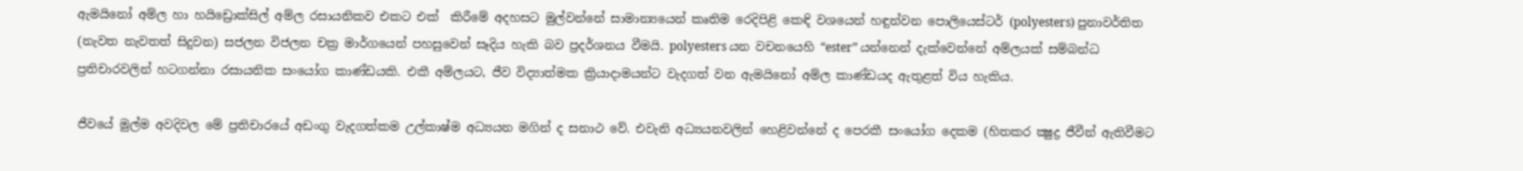ඇමයිනෝ අම්ල හා හයිඩ්‍රොක්සිල් අම්ල රසායනිකව එකට එක්  කිරීමේ අදහසට මුල්වන්නේ සාමාන්‍යයෙන් කෘතිම රෙදිපිළි කෙඳි වශයෙන් හඳුන්වන පොලියෙස්ටර් (polyesters) පුනාවර්තිත (නැවත නැවතත් සිදුවන) සජලන විජලන චක්‍ර මාර්ගයෙන් පහසුවෙන් සෑදිය හැකි බව ප්‍රදර්ශනය වීමයි. polyesters යන වචනයෙහි “ester” යන්නෙන් දැක්වෙන්නේ අම්ලයක් සම්බන්ධ ප්‍රතිචාරවලින් හටගන්නා රසායනික සංයෝග කාණ්ඩයකි. එකී අම්ලයට, ජීව විද්‍යාත්මක ක්‍රියාදාමයන්ට වැදගත් වන ඇමයිනෝ අම්ල කාණ්ඩයද ඇතුළත් විය හැකිය.

ජීවයේ මුල්ම අවදිවල මේ ප්‍රතිචාරයේ අඩංගු වැදගත්කම උල්කාෂ්ම අධ්‍යයන මගින් ද සනාථ වේ. එවැනි අධ්‍යයනවලින් හෙළිවන්නේ ද පෙරකී සංයෝග දෙකම (හිතකර ක්‍ෂුද්‍ර ජීවීන් ඇතිවීමට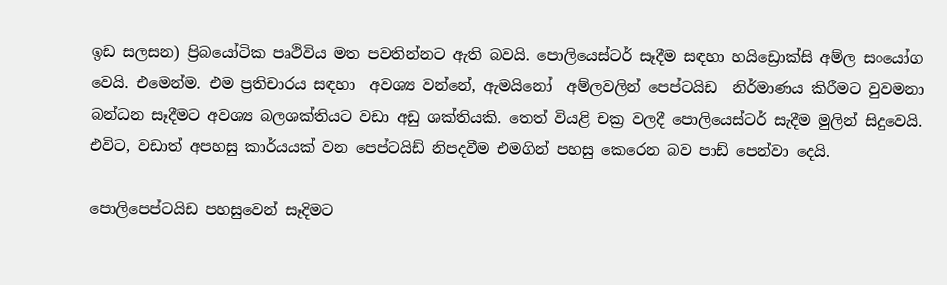ඉඩ සලසන) ප්‍රිබයෝටික පෘථිවිය මත පවතින්නට ඇති බවයි. පොලියෙස්ටර් සෑදීම සඳහා හයිඩ්‍රොක්සි අම්ල සංයෝග වෙයි. එමෙන්ම. එම ප්‍රතිචාරය සඳහා  අවශ්‍ය වන්නේ, ඇමයිනෝ  අම්ලවලින් පෙප්ටයිඩ  නිර්මාණය කිරීමට වුවමනා බන්ධන සෑදීමට අවශ්‍ය බලශක්තියට වඩා අඩු ශක්තියකි. තෙත් වියළි චක්‍ර වලදී පොලියෙස්ටර් සැදීම මුලින් සිදුවෙයි. එවිට, වඩාත් අපහසු කාර්යයක් වන පෙප්ටයිඩ් නිපදවීම එමගින් පහසු කෙරෙන බව පාඩ් පෙන්වා දෙයි.

පොලිපෙප්ටයිඩ පහසුවෙන් සෑදිමට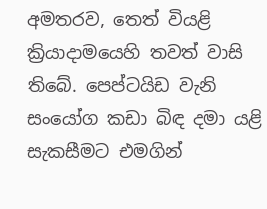අමතරව, තෙත් වියළි ක්‍රියාදාමයෙහි තවත් වාසි තිබේ. පෙප්ටයිඩ වැනි සංයෝග කඩා බිඳ දමා යළි සැකසීමට එමගින්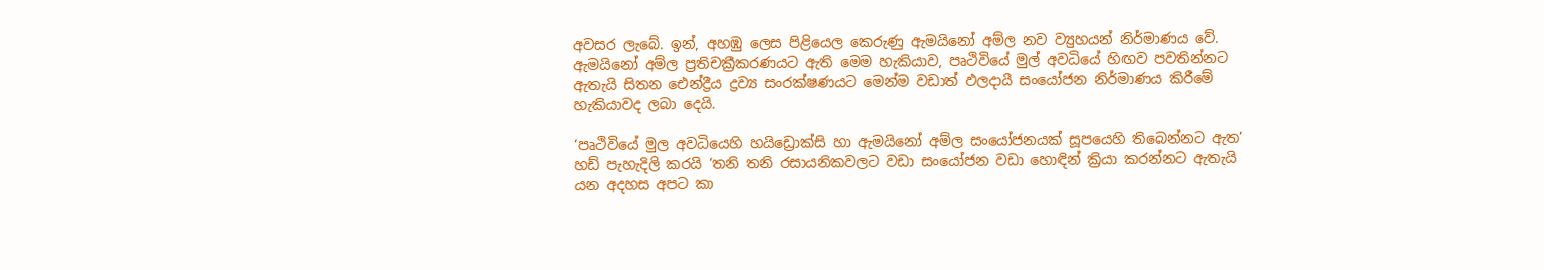අවසර ලැබේ. ඉන්, අහඹු ලෙස පිළියෙල කෙරුණු ඇමයිනෝ අම්ල නව ව්‍යුහයන් නිර්මාණය වේ. ඇමයිනෝ අම්ල ප්‍රතිචක්‍රීකරණයට ඇති මෙම හැකියාව, පෘථිවියේ මුල් අවධියේ හිඟව පවතින්නට ඇතැයි සිතන ඓන්ද්‍රීය ද්‍රව්‍ය සංරක්ෂණයට මෙන්ම වඩාත් ඵලදායී සංයෝජන නිර්මාණය කිරීමේ හැකියාවද ලබා දෙයි.

‘පෘථිවියේ මුල අවධියෙහි හයිඩ්‍රොක්සි හා ඇමයිනෝ අම්ල සංයෝජනයක් සූපයෙහි තිබෙන්නට ඇත’ හඩ් පැහැදිලි කරයි ‘තනි තනි රසායනිකවලට වඩා සංයෝජන වඩා හොඳින් ක්‍රියා කරන්නට ඇතැයි යන අදහස අපට කා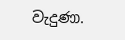වැදු‍ණා.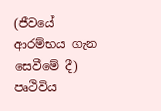(ජීවයේ ආරම්භය ගැන සෙවීමේ දී) පෘථිවිය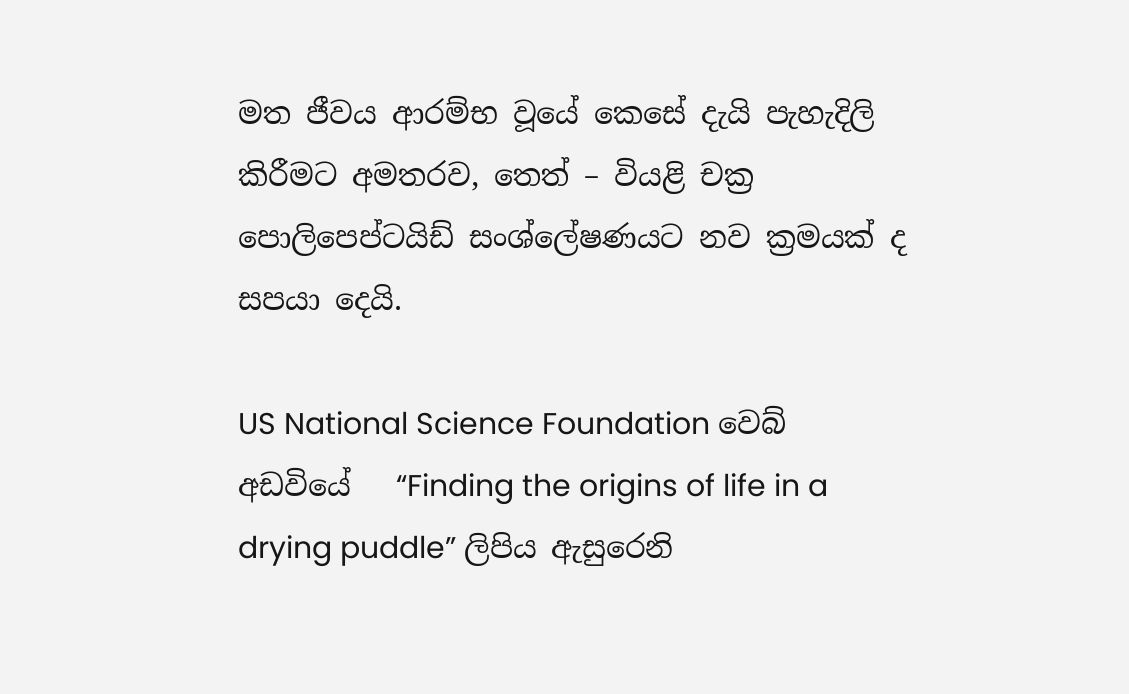මත ජීවය ආරම්භ වූයේ කෙසේ දැයි පැහැදිලි කිරීමට අමතරව, තෙත් – වියළි චක්‍ර පොලිපෙප්ටයිඩ් සංශ්ලේෂණයට නව ක්‍රමයක් ද සපයා දෙයි.

US National Science Foundation වෙබ් අඩවියේ   “Finding the origins of life in a drying puddle” ලිපිය ඇසුරෙනි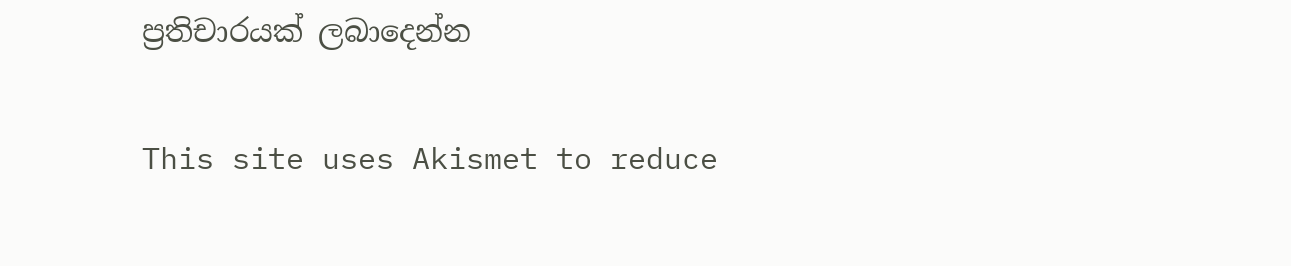ප්‍රතිචාරයක් ලබාදෙන්න

This site uses Akismet to reduce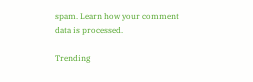spam. Learn how your comment data is processed.

Trending